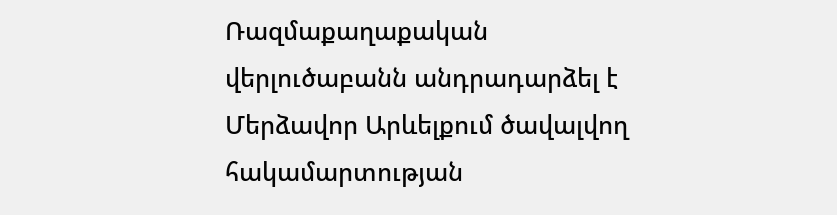Ռազմաքաղաքական վերլուծաբանն անդրադարձել է Մերձավոր Արևելքում ծավալվող հակամարտության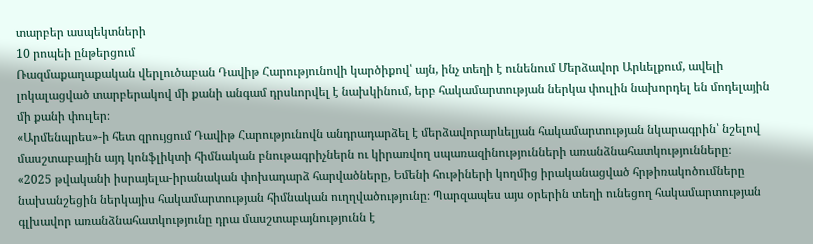տարբեր ասպեկտների
10 րոպեի ընթերցում
Ռազմաքաղաքական վերլուծաբան Դավիթ Հարությունովի կարծիքով՝ այն, ինչ տեղի է ունենում Մերձավոր Արևելքում, ավելի լոկալացված տարբերակով մի քանի անգամ դրսևորվել է նախկինում, երբ հակամարտության ներկա փուլին նախորդել են մոդելային մի քանի փուլեր։
«Արմենպրես»-ի հետ զրույցում Դավիթ Հարությունովն անդրադարձել է մերձավորարևելյան հակամարտության նկարագրին՝ նշելով մասշտաբային այդ կոնֆլիկտի հիմնական բնութագրիչներն ու կիրառվող սպառազինությունների առանձնահատկությունները։
«2025 թվականի իսրայելա-իրանական փոխադարձ հարվածները, Եմենի հութիների կողմից իրականացված հրթիռակոծումները նախանշեցին ներկայիս հակամարտության հիմնական ուղղվածությունը։ Պարզապես այս օրերին տեղի ունեցող հակամարտության գլխավոր առանձնահատկությունը դրա մասշտաբայնությունն է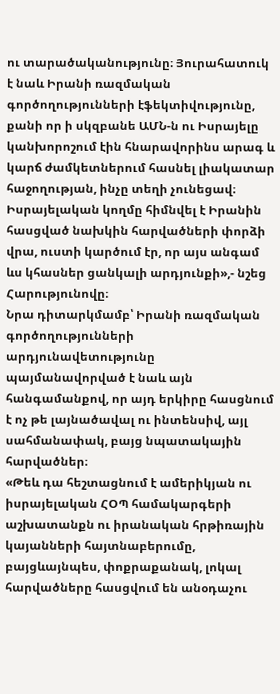ու տարածականությունը։ Յուրահատուկ է նաև Իրանի ռազմական գործողությունների էֆեկտիվությունը, քանի որ ի սկզբանե ԱՄՆ-ն ու Իսրայելը կանխորոշում էին հնարավորինս արագ և կարճ ժամկետներում հասնել լիակատար հաջողության, ինչը տեղի չունեցավ։ Իսրայելական կողմը հիմնվել է Իրանին հասցված նախկին հարվածների փորձի վրա, ուստի կարծում էր, որ այս անգամ ևս կհասներ ցանկալի արդյունքի»,- նշեց Հարությունովը։
Նրա դիտարկմամբ՝ Իրանի ռազմական գործողությունների արդյունավետությունը պայմանավորված է նաև այն հանգամանքով, որ այդ երկիրը հասցնում է ոչ թե լայնածավալ ու ինտենսիվ, այլ սահմանափակ, բայց նպատակային հարվածներ։
«Թեև դա հեշտացնում է ամերիկյան ու իսրայելական ՀՕՊ համակարգերի աշխատանքն ու իրանական հրթիռային կայանների հայտնաբերումը, բայցևայնպես, փոքրաքանակ, լոկալ հարվածները հասցվում են անօդաչու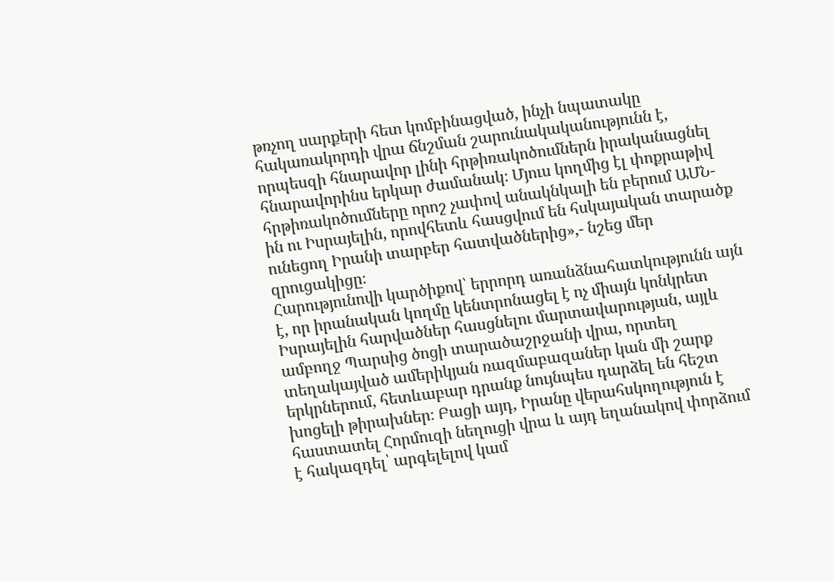թռչող սարքերի հետ կոմբինացված, ինչի նպատակը հակառակորդի վրա ճնշման շարունակականությունն է, որպեսզի հնարավոր լինի հրթիռակոծումներն իրականացնել հնարավորինս երկար ժամանակ։ Մյուս կողմից էլ փոքրաթիվ հրթիռակոծումները որոշ չափով անակնկալի են բերում ԱՄՆ-ին ու Իսրայելին, որովհետև հասցվում են հսկայական տարածք ունեցող Իրանի տարբեր հատվածներից»,- նշեց մեր զրուցակիցը։
Հարությունովի կարծիքով՝ երրորդ առանձնահատկությունն այն է, որ իրանական կողմը կենտրոնացել է ոչ միայն կոնկրետ Իսրայելին հարվածներ հասցնելու մարտավարության, այլև ամբողջ Պարսից ծոցի տարածաշրջանի վրա, որտեղ տեղակայված ամերիկյան ռազմաբազաներ կան մի շարք երկրներում, հետևաբար դրանք նույնպես դարձել են հեշտ խոցելի թիրախներ։ Բացի այդ, Իրանը վերահսկողություն է հաստատել Հորմուզի նեղուցի վրա և այդ եղանակով փորձում է հակազդել՝ արգելելով կամ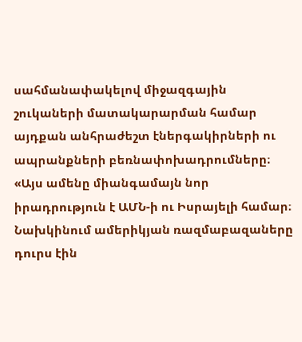սահմանափակելով միջազգային շուկաների մատակարարման համար այդքան անհրաժեշտ էներգակիրների ու ապրանքների բեռնափոխադրումները։
«Այս ամենը միանգամայն նոր իրադրություն է ԱՄՆ-ի ու Իսրայելի համար։ Նախկինում ամերիկյան ռազմաբազաները դուրս էին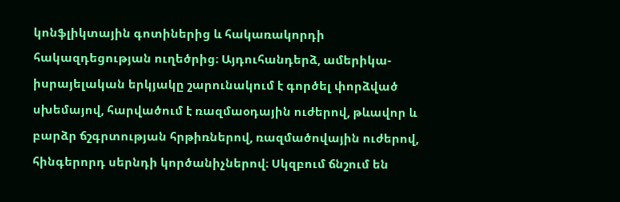կոնֆլիկտային գոտիներից և հակառակորդի հակազդեցության ուղեծրից։ Այդուհանդերձ, ամերիկա-իսրայելական երկյակը շարունակում է գործել փորձված սխեմայով, հարվածում է ռազմաօդային ուժերով, թևավոր և բարձր ճշգրտության հրթիռներով, ռազմածովային ուժերով, հինգերորդ սերնդի կործանիչներով։ Սկզբում ճնշում են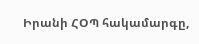Իրանի ՀՕՊ հակամարգը,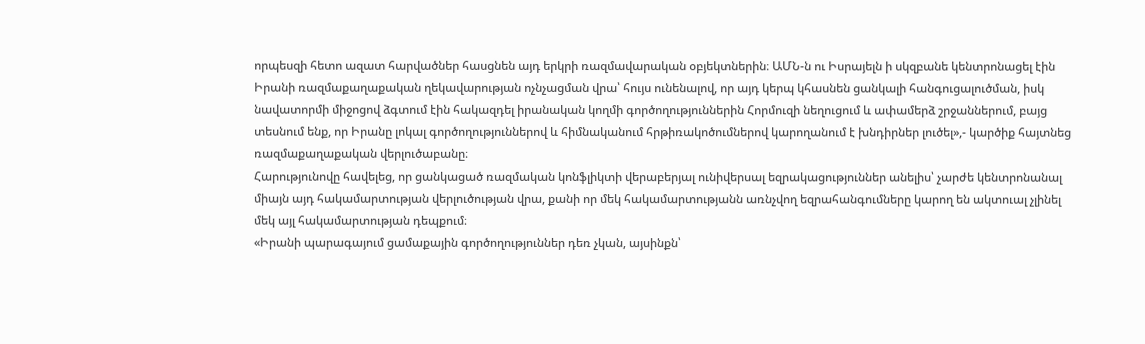որպեսզի հետո ազատ հարվածներ հասցնեն այդ երկրի ռազմավարական օբյեկտներին։ ԱՄՆ-ն ու Իսրայելն ի սկզբանե կենտրոնացել էին Իրանի ռազմաքաղաքական ղեկավարության ոչնչացման վրա՝ հույս ունենալով, որ այդ կերպ կհասնեն ցանկալի հանգուցալուծման, իսկ նավատորմի միջոցով ձգտում էին հակազդել իրանական կողմի գործողություններին Հորմուզի նեղուցում և ափամերձ շրջաններում, բայց տեսնում ենք, որ Իրանը լոկալ գործողություններով և հիմնականում հրթիռակոծումներով կարողանում է խնդիրներ լուծել»,- կարծիք հայտնեց ռազմաքաղաքական վերլուծաբանը։
Հարությունովը հավելեց, որ ցանկացած ռազմական կոնֆլիկտի վերաբերյալ ունիվերսալ եզրակացություններ անելիս՝ չարժե կենտրոնանալ միայն այդ հակամարտության վերլուծության վրա, քանի որ մեկ հակամարտությանն առնչվող եզրահանգումները կարող են ակտուալ չլինել մեկ այլ հակամարտության դեպքում։
«Իրանի պարագայում ցամաքային գործողություններ դեռ չկան, այսինքն՝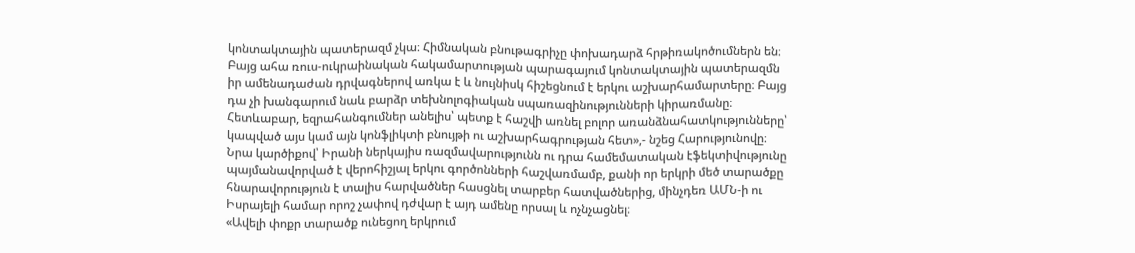կոնտակտային պատերազմ չկա։ Հիմնական բնութագրիչը փոխադարձ հրթիռակոծումներն են։ Բայց ահա ռուս-ուկրաինական հակամարտության պարագայում կոնտակտային պատերազմն իր ամենադաժան դրվագներով առկա է և նույնիսկ հիշեցնում է երկու աշխարհամարտերը։ Բայց դա չի խանգարում նաև բարձր տեխնոլոգիական սպառազինությունների կիրառմանը։ Հետևաբար, եզրահանգումներ անելիս՝ պետք է հաշվի առնել բոլոր առանձնահատկությունները՝ կապված այս կամ այն կոնֆլիկտի բնույթի ու աշխարհագրության հետ»,- նշեց Հարությունովը։
Նրա կարծիքով՝ Իրանի ներկայիս ռազմավարությունն ու դրա համեմատական էֆեկտիվությունը պայմանավորված է վերոհիշյալ երկու գործոնների հաշվառմամբ, քանի որ երկրի մեծ տարածքը հնարավորություն է տալիս հարվածներ հասցնել տարբեր հատվածներից, մինչդեռ ԱՄՆ-ի ու Իսրայելի համար որոշ չափով դժվար է այդ ամենը որսալ և ոչնչացնել։
«Ավելի փոքր տարածք ունեցող երկրում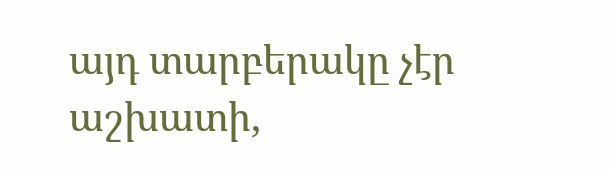այդ տարբերակը չէր աշխատի,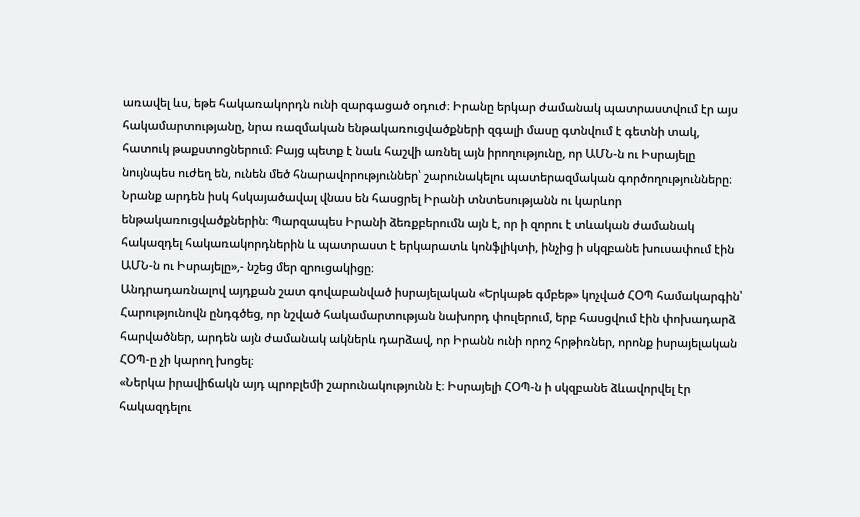առավել ևս, եթե հակառակորդն ունի զարգացած օդուժ։ Իրանը երկար ժամանակ պատրաստվում էր այս հակամարտությանը, նրա ռազմական ենթակառուցվածքների զգալի մասը գտնվում է գետնի տակ, հատուկ թաքստոցներում։ Բայց պետք է նաև հաշվի առնել այն իրողությունը, որ ԱՄՆ-ն ու Իսրայելը նույնպես ուժեղ են, ունեն մեծ հնարավորություններ՝ շարունակելու պատերազմական գործողությունները։ Նրանք արդեն իսկ հսկայածավալ վնաս են հասցրել Իրանի տնտեսությանն ու կարևոր ենթակառուցվածքներին։ Պարզապես Իրանի ձեռքբերումն այն է, որ ի զորու է տևական ժամանակ հակազդել հակառակորդներին և պատրաստ է երկարատև կոնֆլիկտի, ինչից ի սկզբանե խուսափում էին ԱՄՆ-ն ու Իսրայելը»,- նշեց մեր զրուցակիցը։
Անդրադառնալով այդքան շատ գովաբանված իսրայելական «Երկաթե գմբեթ» կոչված ՀՕՊ համակարգին՝ Հարությունովն ընդգծեց, որ նշված հակամարտության նախորդ փուլերում, երբ հասցվում էին փոխադարձ հարվածներ, արդեն այն ժամանակ ակներև դարձավ, որ Իրանն ունի որոշ հրթիռներ, որոնք իսրայելական ՀՕՊ-ը չի կարող խոցել։
«Ներկա իրավիճակն այդ պրոբլեմի շարունակությունն է։ Իսրայելի ՀՕՊ-ն ի սկզբանե ձևավորվել էր հակազդելու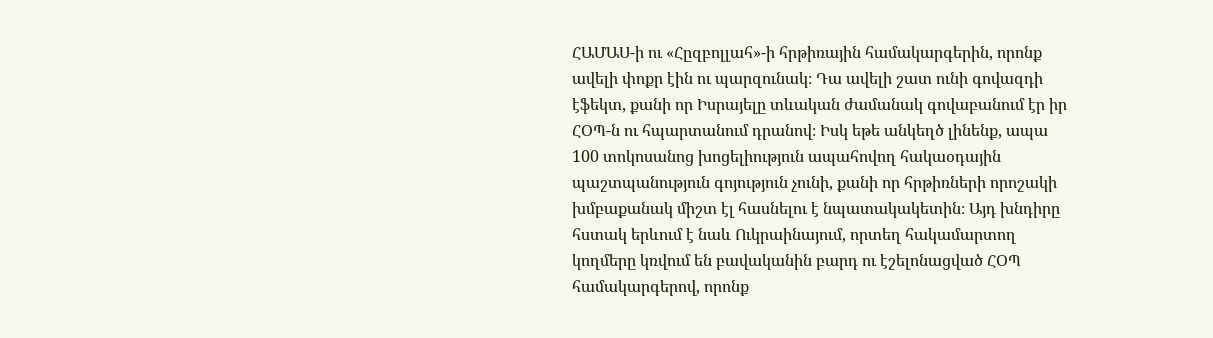ՀԱՄԱՍ-ի ու «Հըզբոլլահ»-ի հրթիռային համակարգերին, որոնք ավելի փոքր էին ու պարզունակ։ Դա ավելի շատ ունի գովազդի էֆեկտ, քանի որ Իսրայելը տևական ժամանակ գովաբանում էր իր ՀՕՊ-ն ու հպարտանում դրանով։ Իսկ եթե անկեղծ լինենք, ապա 100 տոկոսանոց խոցելիություն ապահովող հակաօդային պաշտպանություն գոյություն չունի, քանի որ հրթիռների որոշակի խմբաքանակ միշտ էլ հասնելու է նպատակակետին։ Այդ խնդիրը հստակ երևում է նաև Ուկրաինայում, որտեղ հակամարտող կողմերը կռվում են բավականին բարդ ու էշելոնացված ՀՕՊ համակարգերով, որոնք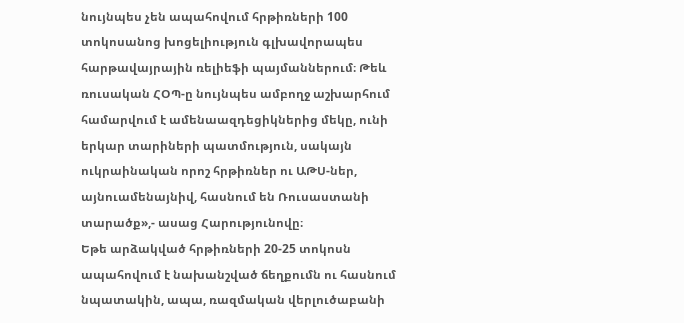նույնպես չեն ապահովում հրթիռների 100 տոկոսանոց խոցելիություն գլխավորապես հարթավայրային ռելիեֆի պայմաններում։ Թեև ռուսական ՀՕՊ-ը նույնպես ամբողջ աշխարհում համարվում է ամենաազդեցիկներից մեկը, ունի երկար տարիների պատմություն, սակայն ուկրաինական որոշ հրթիռներ ու ԱԹՍ-ներ, այնուամենայնիվ, հասնում են Ռուսաստանի տարածք»,- ասաց Հարությունովը։
Եթե արձակված հրթիռների 20-25 տոկոսն ապահովում է նախանշված ճեղքումն ու հասնում նպատակին, ապա, ռազմական վերլուծաբանի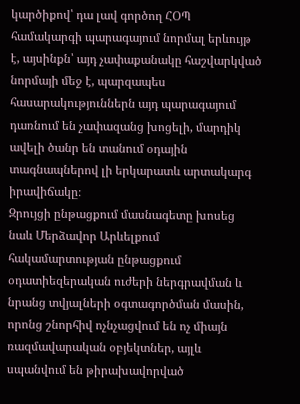կարծիքով՝ դա լավ գործող ՀՕՊ համակարգի պարագայում նորմալ երևույթ է, այսինքն՝ այդ չափաքանակը հաշվարկված նորմայի մեջ է, պարզապես հասարակություններն այդ պարագայում դառնում են չափազանց խոցելի, մարդիկ ավելի ծանր են տանում օդային տագնապներով լի երկարատև արտակարգ իրավիճակը։
Զրույցի ընթացքում մասնագետը խոսեց նաև Մերձավոր Արևելքում հակամարտության ընթացքում օդատիեզերական ուժերի ներգրավման և նրանց տվյալների օգտագործման մասին, որոնց շնորհիվ ոչնչացվում են ոչ միայն ռազմավարական օբյեկտներ, այլև սպանվում են թիրախավորված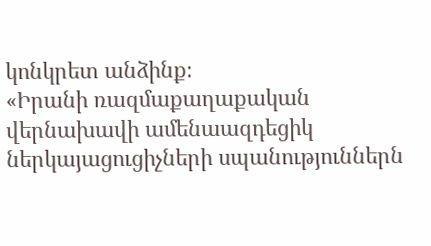կոնկրետ անձինք։
«Իրանի ռազմաքաղաքական վերնախավի ամենաազդեցիկ ներկայացուցիչների սպանություններն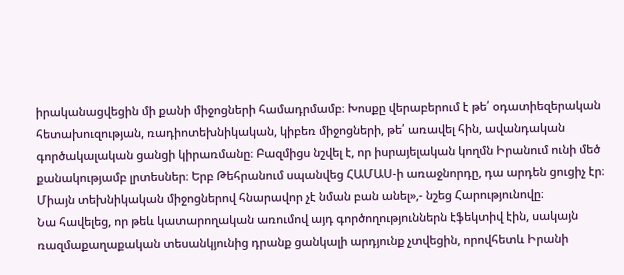իրականացվեցին մի քանի միջոցների համադրմամբ։ Խոսքը վերաբերում է թե՛ օդատիեզերական հետախուզության, ռադիոտեխնիկական, կիբեռ միջոցների, թե՛ առավել հին, ավանդական գործակալական ցանցի կիրառմանը։ Բազմիցս նշվել է, որ իսրայելական կողմն Իրանում ունի մեծ քանակությամբ լրտեսներ։ Երբ Թեհրանում սպանվեց ՀԱՄԱՍ-ի առաջնորդը, դա արդեն ցուցիչ էր։ Միայն տեխնիկական միջոցներով հնարավոր չէ նման բան անել»,- նշեց Հարությունովը։
Նա հավելեց, որ թեև կատարողական առումով այդ գործողություններն էֆեկտիվ էին, սակայն ռազմաքաղաքական տեսանկյունից դրանք ցանկալի արդյունք չտվեցին, որովհետև Իրանի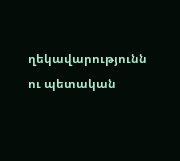ղեկավարությունն ու պետական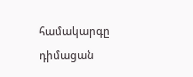համակարգը դիմացան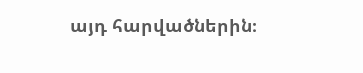այդ հարվածներին։